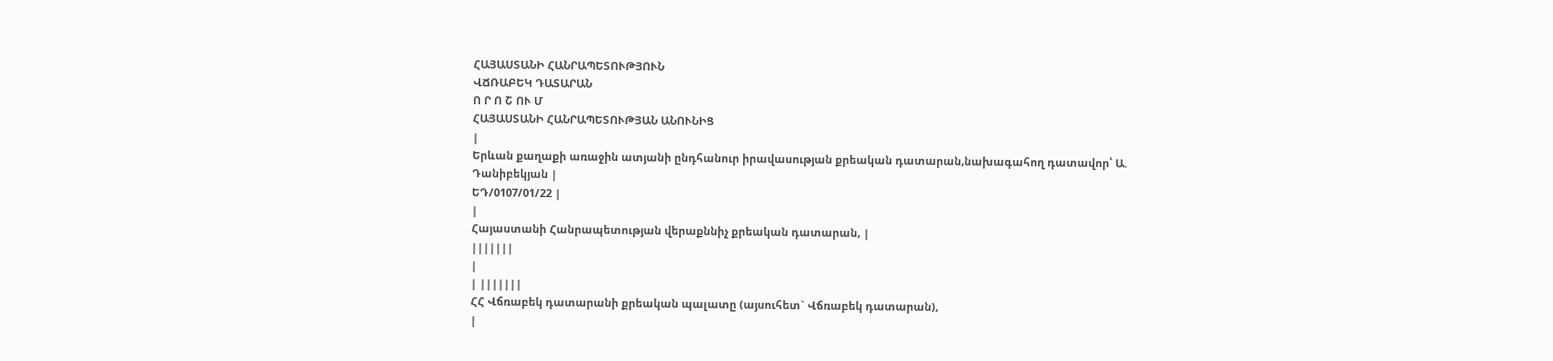ՀԱՅԱՍՏԱՆԻ ՀԱՆՐԱՊԵՏՈՒԹՅՈՒՆ
ՎՃՌԱԲԵԿ ԴԱՏԱՐԱՆ
Ո Ր Ո Շ ՈՒ Մ
ՀԱՅԱՍՏԱՆԻ ՀԱՆՐԱՊԵՏՈՒԹՅԱՆ ԱՆՈՒՆԻՑ
|
Երևան քաղաքի առաջին ատյանի ընդհանուր իրավասության քրեական դատարան,նախագահող դատավոր՝ Ա. Դանիբեկյան |
ԵԴ/0107/01/22 |
|
Հայաստանի Հանրապետության վերաքննիչ քրեական դատարան, |
|||||||
|
| |||||||
ՀՀ Վճռաբեկ դատարանի քրեական պալատը (այսուհետ` Վճռաբեկ դատարան),
|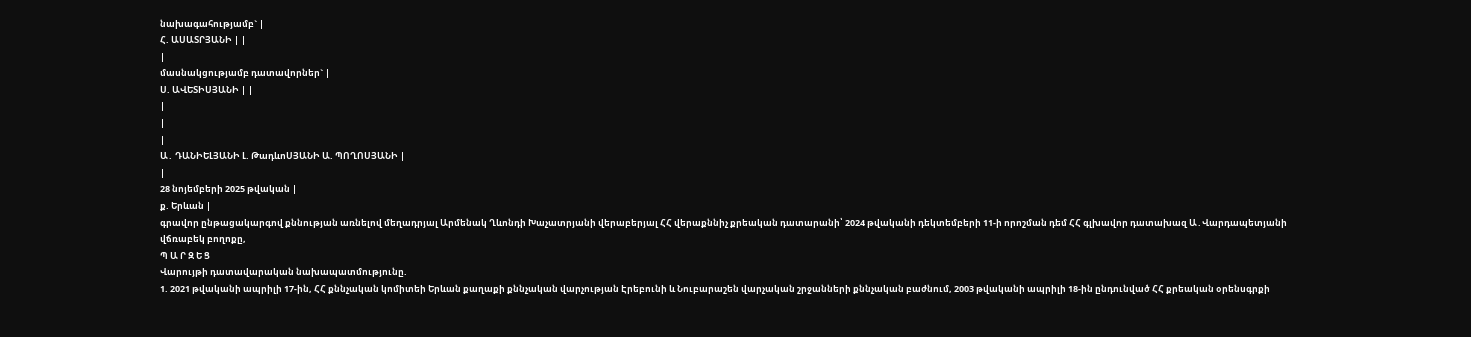նախագահությամբ` |
Հ. ԱՍԱՏՐՅԱՆԻ | |
|
մասնակցությամբ դատավորներ` |
Ս. ԱՎԵՏԻՍՅԱՆԻ | |
|
|
|
Ա․ ԴԱՆԻԵԼՅԱՆԻ Լ. ԹադևոՍՅԱՆԻ Ա. ՊՈՂՈՍՅԱՆԻ |
|
28 նոյեմբերի 2025 թվական |
ք. Երևան |
գրավոր ընթացակարգով քննության առնելով մեղադրյալ Արմենակ Ղևոնդի Խաչատրյանի վերաբերյալ ՀՀ վերաքննիչ քրեական դատարանի՝ 2024 թվականի դեկտեմբերի 11-ի որոշման դեմ ՀՀ գլխավոր դատախազ Ա․Վարդապետյանի վճռաբեկ բողոքը,
Պ Ա Ր Զ Ե Ց
Վարույթի դատավարական նախապատմությունը.
1. 2021 թվականի ապրիլի 17-ին, ՀՀ քննչական կոմիտեի Երևան քաղաքի քննչական վարչության Էրեբունի և Նուբարաշեն վարչական շրջանների քննչական բաժնում, 2003 թվականի ապրիլի 18-ին ընդունված ՀՀ քրեական օրենսգրքի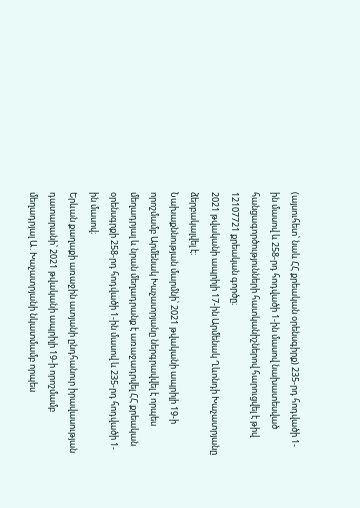(այսուհետ՝ նաև ՀՀ քրեական օրենսգիրք) 235-րդ հոդվածի 1-ին մասով և 258-րդ հոդվածի 1-ին մասով նախատեսված հանցագործությունների հատկանիշներով հարուցվել է թիվ 12107721 քրեական գործը։
2021 թվականի ապրիլի 17-ին Արմենակ Ղևոնդի Խաչատրյանը ձերբակալվել է։
Նախաքննության մարմնի՝ 2021 թվականի ապրիլի 19-ի որոշմամբ Արմենակ Խաչատրյանը ներգրավվել է որպես մեղադրյալ և նրան մեղադրանք է առաջադրվել ՀՀ քրեական օրենսգրքի 258-րդ հոդվածի 1-ին մասով և 235-րդ հոդվածի 1-ին մասով։
Երևան քաղաքի առաջին ատյանի ընդհանուր իրավասության դատարանի՝ 2021 թվականի ապրիլի 19-ի որոշմամբ մեղադրյալ Ա․Խաչատրյանի նկատմամբ որպես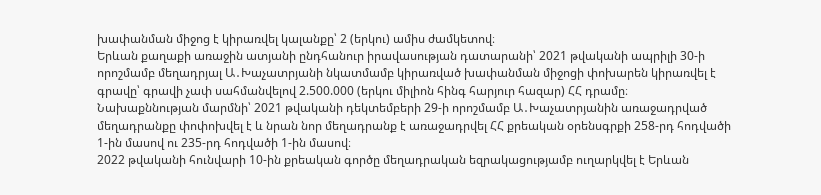խափանման միջոց է կիրառվել կալանքը՝ 2 (երկու) ամիս ժամկետով։
Երևան քաղաքի առաջին ատյանի ընդհանուր իրավասության դատարանի՝ 2021 թվականի ապրիլի 30-ի որոշմամբ մեղադրյալ Ա․Խաչատրյանի նկատմամբ կիրառված խափանման միջոցի փոխարեն կիրառվել է գրավը՝ գրավի չափ սահմանվելով 2.500.000 (երկու միլիոն հինգ հարյուր հազար) ՀՀ դրամը։
Նախաքննության մարմնի՝ 2021 թվականի դեկտեմբերի 29-ի որոշմամբ Ա․Խաչատրյանին առաջադրված մեղադրանքը փոփոխվել է և նրան նոր մեղադրանք է առաջադրվել ՀՀ քրեական օրենսգրքի 258-րդ հոդվածի 1-ին մասով ու 235-րդ հոդվածի 1-ին մասով։
2022 թվականի հունվարի 10-ին քրեական գործը մեղադրական եզրակացությամբ ուղարկվել է Երևան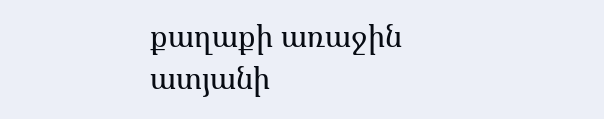քաղաքի առաջին ատյանի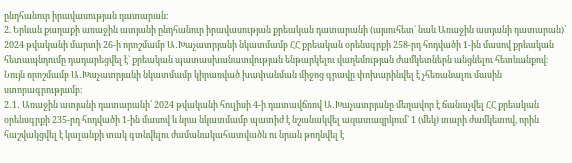ընդհանուր իրավասության դատարան:
2. Երևան քաղաքի առաջին ատյանի ընդհանուր իրավասության քրեական դատարանի (այսուհետ` նաև Առաջին ատյանի դատարան)՝ 2024 թվականի մարտի 26-ի որոշմամբ Ա․Խաչատրյանի նկատմամբ ՀՀ քրեական օրենսգրքի 258-րդ հոդվածի 1-ին մասով քրեական հետապնդումը դադարեցվել է` քրեական պատասխանատվության ենթարկելու վաղեմության ժամկետներն անցնելու հետևանքով։ Նույն որոշմամբ Ա․Խաչատրյանի նկատմամբ կիրառված խափանման միջոց գրավը փոխարինվել է չհեռանալու մասին ստորագրությամբ։
2․1․ Առաջին ատյանի դատարանի՝ 2024 թվականի հուլիսի 4-ի դատավճռով Ա․Խաչատրյանը մեղավոր է ճանաչվել ՀՀ քրեական օրենսգրքի 235-րդ հոդվածի 1-ին մասով և նրա նկատմամբ պատիժ է նշանակվել ազատազրկում՝ 1 (մեկ) տարի ժամկետով, որին հաշվակցվել է կալանքի տակ գտնվելու ժամանակահատվածն ու նրան թողնվել է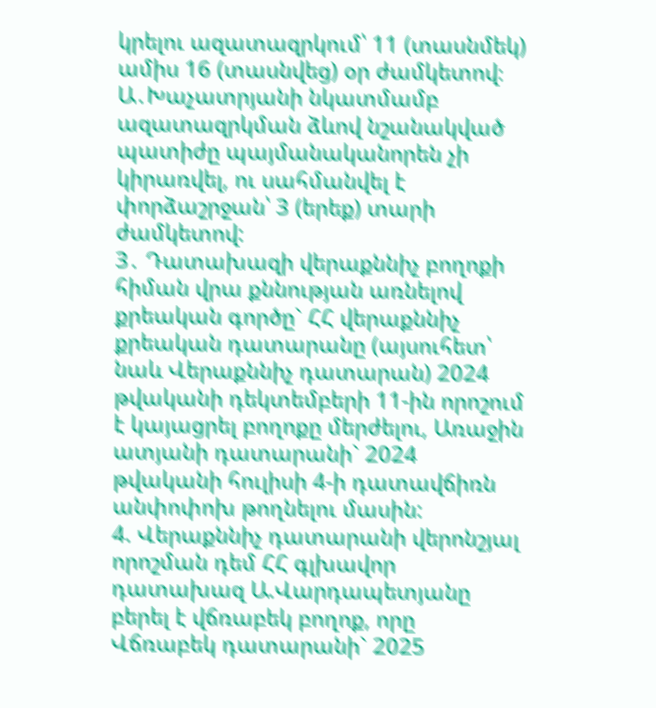կրելու ազատազրկում՝ 11 (տասնմեկ) ամիս 16 (տասնվեց) օր ժամկետով։ Ա․Խաչատրյանի նկատմամբ ազատազրկման ձևով նշանակված պատիժը պայմանականորեն չի կիրառվել, ու սահմանվել է փորձաշրջան՝ 3 (երեք) տարի ժամկետով:
3․ Դատախազի վերաքննիչ բողոքի հիման վրա քննության առնելով քրեական գործը` ՀՀ վերաքննիչ քրեական դատարանը (այսուհետ՝ նաև Վերաքննիչ դատարան) 2024 թվականի դեկտեմբերի 11-ին որոշում է կայացրել բողոքը մերժելու, Առաջին ատյանի դատարանի` 2024 թվականի հուլիսի 4-ի դատավճիռն անփոփոխ թողնելու մասին:
4. Վերաքննիչ դատարանի վերոնշյալ որոշման դեմ ՀՀ գլխավոր դատախազ Ա.Վարդապետյանը բերել է վճռաբեկ բողոք, որը Վճռաբեկ դատարանի` 2025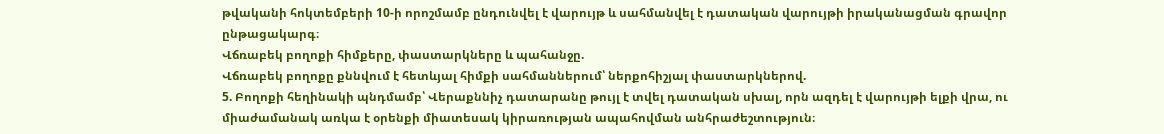թվականի հոկտեմբերի 10-ի որոշմամբ ընդունվել է վարույթ և սահմանվել է դատական վարույթի իրականացման գրավոր ընթացակարգ։
Վճռաբեկ բողոքի հիմքերը, փաստարկները և պահանջը.
Վճռաբեկ բողոքը քննվում է հետևյալ հիմքի սահմաններում՝ ներքոհիշյալ փաստարկներով.
5. Բողոքի հեղինակի պնդմամբ՝ Վերաքննիչ դատարանը թույլ է տվել դատական սխալ, որն ազդել է վարույթի ելքի վրա, ու միաժամանակ առկա է օրենքի միատեսակ կիրառության ապահովման անհրաժեշտություն։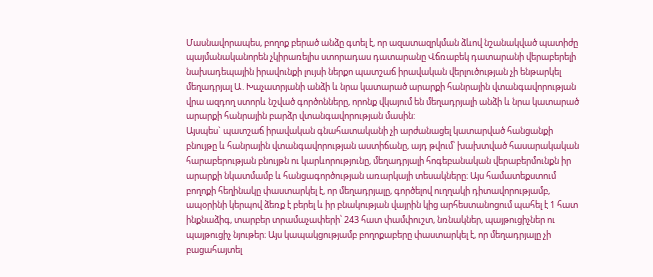Մասնավորապես, բողոք բերած անձը գտել է, որ ազատազրկման ձևով նշանակված պատիժը պայմանականորեն չկիրառելիս ստորադաս դատարանը Վճռաբեկ դատարանի վերաբերելի նախադեպային իրավունքի լույսի ներքո պատշաճ իրավական վերլուծության չի ենթարկել մեղադրյալ Ա․Խաչատրյանի անձի և նրա կատարած արարքի հանրային վտանգավորության վրա ազդող ստորև նշված գործոնները, որոնք վկայում են մեղադրյալի անձի և նրա կատարած արարքի հանրային բարձր վտանգավորության մասին:
Այսպես` պատշաճ իրավական գնահատականի չի արժանացել կատարված հանցանքի բնույթը և հանրային վտանգավորության աստիճանը, այդ թվում՝ խախտված հասարակական հարաբերության բնույթն ու կարևորությունը, մեղադրյալի հոգեբանական վերաբերմունքն իր արարքի նկատմամբ և հանցագործության առարկայի տեսակները։ Այս համատեքստում բողոքի հեղինակը փաստարկել է, որ մեղադրյալը, գործելով ուղղակի դիտավորությամբ, ապօրինի կերպով ձեռք է բերել և իր բնակության վայրին կից արհեստանոցում պահել է 1 հատ ինքնաձիգ, տարբեր տրամաչափերի՝ 243 հատ փամփուշտ, նռնակներ, պայթուցիչներ ու պայթուցիչ նյութեր։ Այս կապակցությամբ բողոքաբերը փաստարկել է, որ մեղադրյալը չի բացահայտել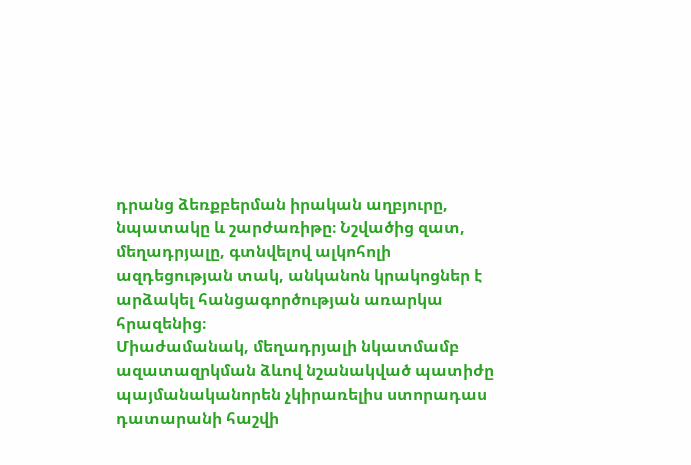դրանց ձեռքբերման իրական աղբյուրը, նպատակը և շարժառիթը։ Նշվածից զատ, մեղադրյալը, գտնվելով ալկոհոլի ազդեցության տակ, անկանոն կրակոցներ է արձակել հանցագործության առարկա հրազենից։
Միաժամանակ, մեղադրյալի նկատմամբ ազատազրկման ձևով նշանակված պատիժը պայմանականորեն չկիրառելիս ստորադաս դատարանի հաշվի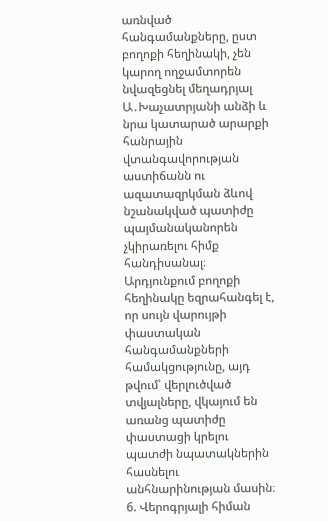առնված հանգամանքները, ըստ բողոքի հեղինակի, չեն կարող ողջամտորեն նվազեցնել մեղադրյալ Ա․Խաչատրյանի անձի և նրա կատարած արարքի հանրային վտանգավորության աստիճանն ու ազատազրկման ձևով նշանակված պատիժը պայմանականորեն չկիրառելու հիմք հանդիսանալ։
Արդյունքում բողոքի հեղինակը եզրահանգել է, որ սույն վարույթի փաստական հանգամանքների համակցությունը, այդ թվում՝ վերլուծված տվյալները, վկայում են առանց պատիժը փաստացի կրելու պատժի նպատակներին հասնելու անհնարինության մասին։
6. Վերոգրյալի հիման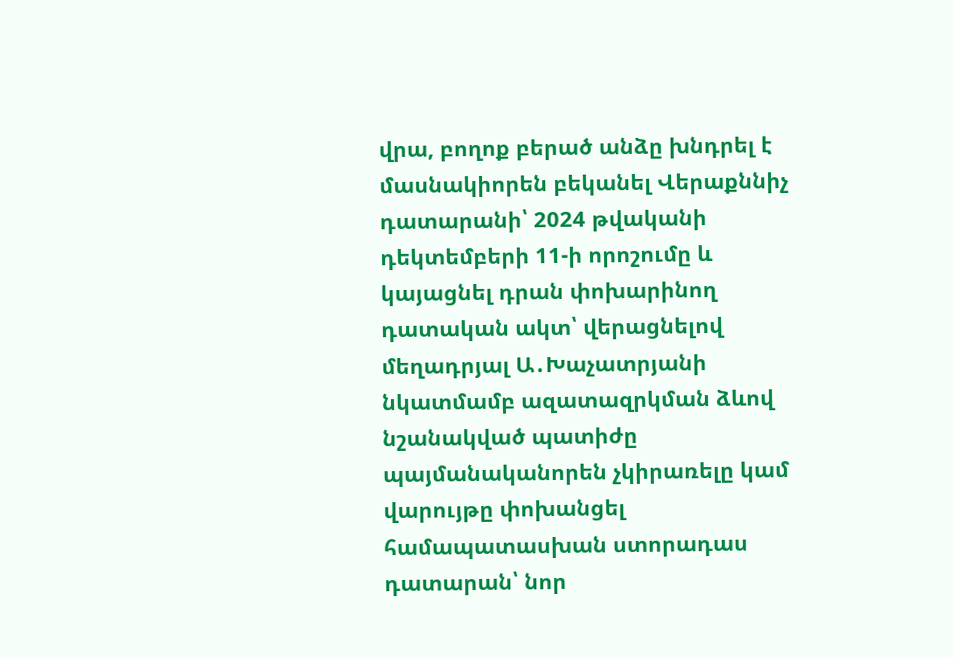վրա, բողոք բերած անձը խնդրել է մասնակիորեն բեկանել Վերաքննիչ դատարանի՝ 2024 թվականի դեկտեմբերի 11-ի որոշումը և կայացնել դրան փոխարինող դատական ակտ՝ վերացնելով մեղադրյալ Ա․Խաչատրյանի նկատմամբ ազատազրկման ձևով նշանակված պատիժը պայմանականորեն չկիրառելը կամ վարույթը փոխանցել համապատասխան ստորադաս դատարան՝ նոր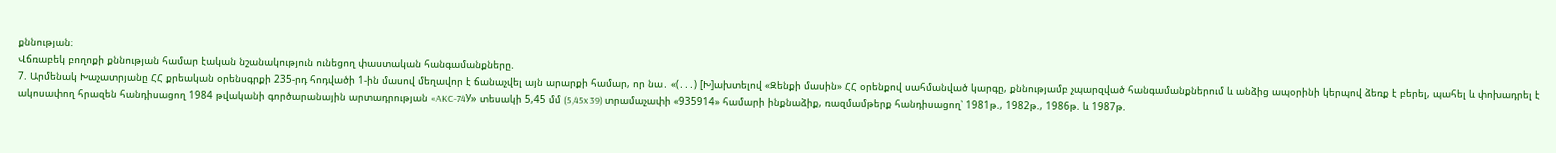քննության։
Վճռաբեկ բողոքի քննության համար էական նշանակություն ունեցող փաստական հանգամանքները.
7. Արմենակ Խաչատրյանը ՀՀ քրեական օրենսգրքի 235-րդ հոդվածի 1-ին մասով մեղավոր է ճանաչվել այն արարքի համար, որ նա․ «(․․․) [Խ]ախտելով «Զենքի մասին» ՀՀ օրենքով սահմանված կարգը, քննությամբ չպարզված հանգամանքներում և անձից ապօրինի կերպով ձեռք է բերել, պահել և փոխադրել է ակոսափող հրազեն հանդիսացող 1984 թվականի գործարանային արտադրության «AKC-74У» տեսակի 5,45 մմ (5,45x 39) տրամաչափի «935914» համարի ինքնաձիք, ռազմամթերք հանդիսացող՝ 1981թ., 1982թ., 1986թ. և 1987թ.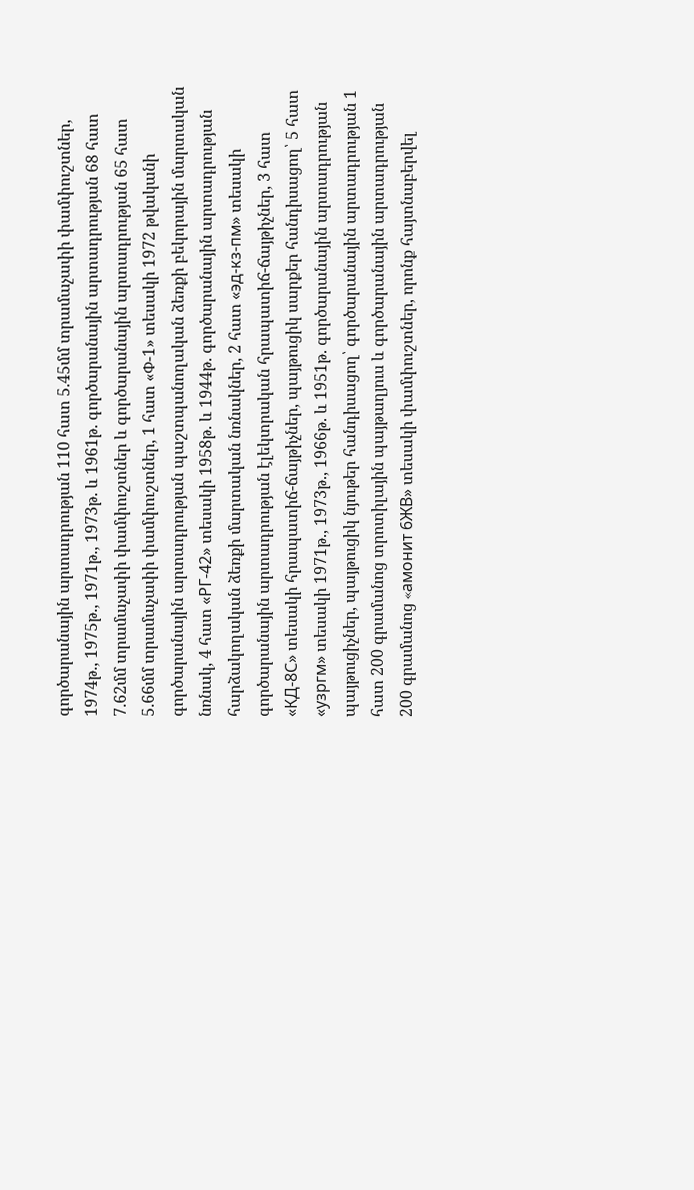գործարանային արտադրության 110 հատ 5.45մմ տրամաչափի փամփուշտներ, 1974թ., 1975թ., 1971թ., 1973թ. և 1961թ. գործարանային արտադրության 68 հատ 7.62մմ տրամաչափի փամփուշտներ և գործարանային արտադրության 65 հատ 5.66մմ տրամաչափի փամփուշտներ, 1 հատ «Փ-1» տեսակի 1972 թվականի գործարանային արտադրության պաշտպանողական ձեռքի բեկորային մարտական նռնակ, 4 հատ «РГ-42» տեսակի 1958թ. և 1944թ. գործարանային արտադրության հարձակողական ձեռքի մարտական նռնակներ, 2 հատ «эд-кз-пм» տեսակի գործարանային արտադրության էլեկտրական հրապատիճ-ճայթիչներ, 3 հատ «КД-8С» տեսակի հրապատիճ-ճայթիչներ, պայթուցիկ սարքեր հանդիսացող՝ 5 հատ «узргм» տեսակի 1971թ., 1973թ., 1966թ. և 1951թ. գործարանային արտադրության պայթուցիչներ, պայթուցիկ նյութեր հանդիսացող՝ գործարանային արտադրության 1 հատ 200 գրամանոց տրոտիլային պայթաղյուս և գործարանային արտադրության 200 գրամանոց «aмонит 6ЖВ» տեսակի փամփուշտներ, որոնք հայտնաբերվել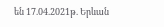են 17.04.2021թ. Երևան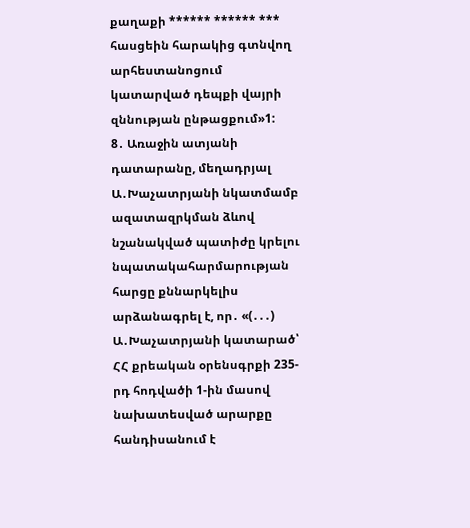քաղաքի ****** ****** *** հասցեին հարակից գտնվող արհեստանոցում կատարված դեպքի վայրի զննության ընթացքում»1:
8․ Առաջին ատյանի դատարանը, մեղադրյալ Ա․Խաչատրյանի նկատմամբ ազատազրկման ձևով նշանակված պատիժը կրելու նպատակահարմարության հարցը քննարկելիս արձանագրել է, որ․ «(․․․) Ա․Խաչատրյանի կատարած՝ ՀՀ քրեական օրենսգրքի 235-րդ հոդվածի 1-ին մասով նախատեսված արարքը հանդիսանում է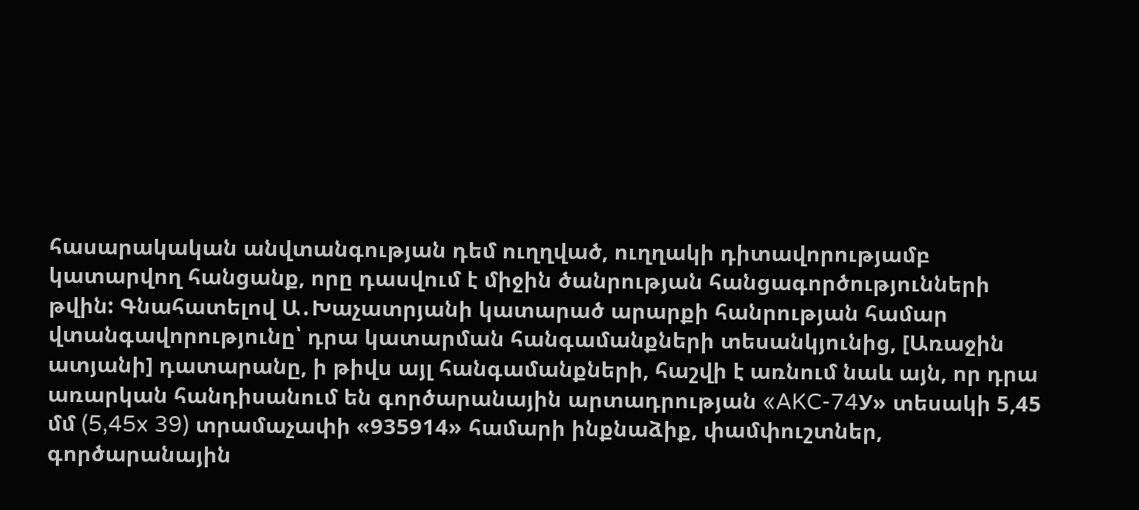հասարակական անվտանգության դեմ ուղղված, ուղղակի դիտավորությամբ կատարվող հանցանք, որը դասվում է միջին ծանրության հանցագործությունների թվին: Գնահատելով Ա․Խաչատրյանի կատարած արարքի հանրության համար վտանգավորությունը՝ դրա կատարման հանգամանքների տեսանկյունից, [Առաջին ատյանի] դատարանը, ի թիվս այլ հանգամանքների, հաշվի է առնում նաև այն, որ դրա առարկան հանդիսանում են գործարանային արտադրության «AKC-74У» տեսակի 5,45 մմ (5,45x 39) տրամաչափի «935914» համարի ինքնաձիք, փամփուշտներ, գործարանային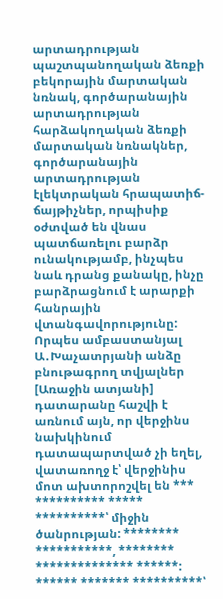արտադրության պաշտպանողական ձեռքի բեկորային մարտական նռնակ, գործարանային արտադրության հարձակողական ձեռքի մարտական նռնակներ, գործարանային արտադրության էլեկտրական հրապատիճ-ճայթիչներ, որպիսիք օժտված են վնաս պատճառելու բարձր ունակությամբ, ինչպես նաև դրանց քանակը, ինչը բարձրացնում է արարքի հանրային վտանգավորությունը:
Որպես ամբաստանյալ Ա․Խաչատրյանի անձը բնութագրող տվյալներ [Առաջին ատյանի] դատարանը հաշվի է առնում այն, որ վերջինս նախկինում դատապարտված չի եղել, վատառողջ է՝ վերջինիս մոտ ախտորոշվել են *** ********** ***** **********՝ միջին ծանրության: ******** ***********, ******** ************** ******: ****** ******* **********՝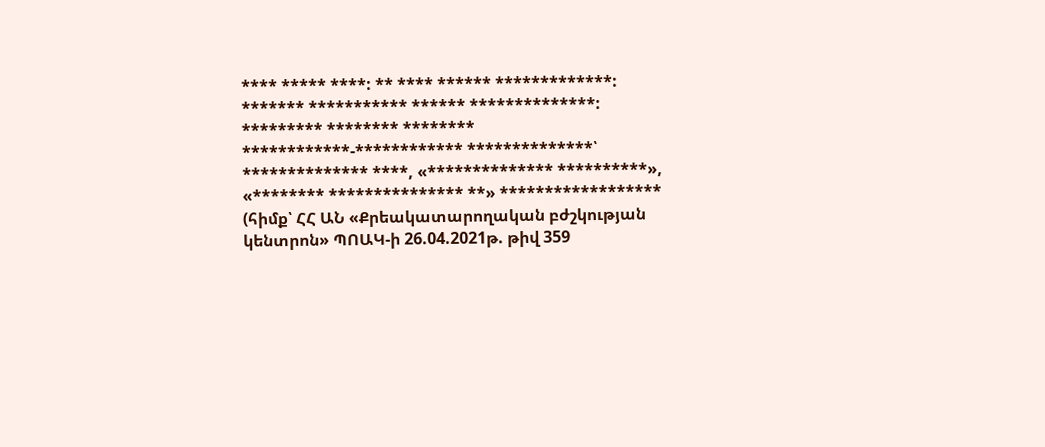**** ***** ****: ** **** ****** *************: ******* *********** ****** **************: ********* ******** ******** ************-************ **************՝ ************** ****, «************** **********», «******** *************** **» ****************** (հիմք՝ ՀՀ ԱՆ «Քրեակատարողական բժշկության կենտրոն» ՊՈԱԿ-ի 26.04.2021թ. թիվ 359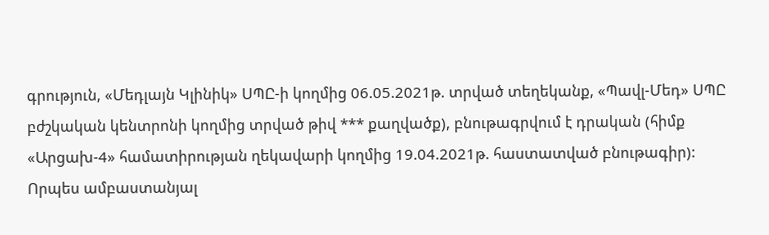գրություն, «Մեդլայն Կլինիկ» ՍՊԸ-ի կողմից 06.05.2021թ. տրված տեղեկանք, «Պավլ-Մեդ» ՍՊԸ բժշկական կենտրոնի կողմից տրված թիվ *** քաղվածք), բնութագրվում է դրական (հիմք «Արցախ-4» համատիրության ղեկավարի կողմից 19.04.2021թ. հաստատված բնութագիր):
Որպես ամբաստանյալ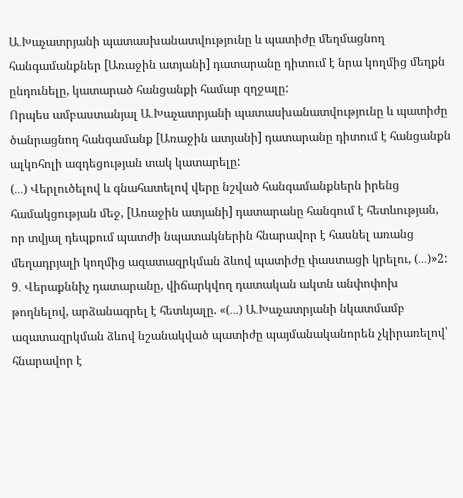Ա․Խաչատրյանի պատասխանատվությունը և պատիժը մեղմացնող հանգամանքներ [Առաջին ատյանի] դատարանը դիտում է նրա կողմից մեղքն ընդունելը, կատարած հանցանքի համար զղջալը:
Որպես ամբաստանյալ Ա․Խաչատրյանի պատասխանատվությունը և պատիժը ծանրացնող հանգամանք [Առաջին ատյանի] դատարանը դիտում է հանցանքն ալկոհոլի ազդեցության տակ կատարելը:
(․․․) Վերլուծելով և գնահատելով վերը նշված հանգամանքներն իրենց համակցության մեջ, [Առաջին ատյանի] դատարանը հանգում է հետևության, որ տվյալ դեպքում պատժի նպատակներին հնարավոր է հասնել առանց մեղադրյալի կողմից ազատազրկման ձևով պատիժը փաստացի կրելու, (․․․)»2:
9․ Վերաքննիչ դատարանը, վիճարկվող դատական ակտն անփոփոխ թողնելով, արձանագրել է հետևյալը. «(․․․) Ա․Խաչատրյանի նկատմամբ ազատազրկման ձևով նշանակված պատիժը պայմանականորեն չկիրառելով՝ հնարավոր է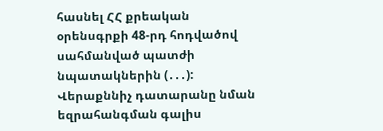հասնել ՀՀ քրեական օրենսգրքի 48-րդ հոդվածով սահմանված պատժի նպատակներին (․․․):
Վերաքննիչ դատարանը նման եզրահանգման գալիս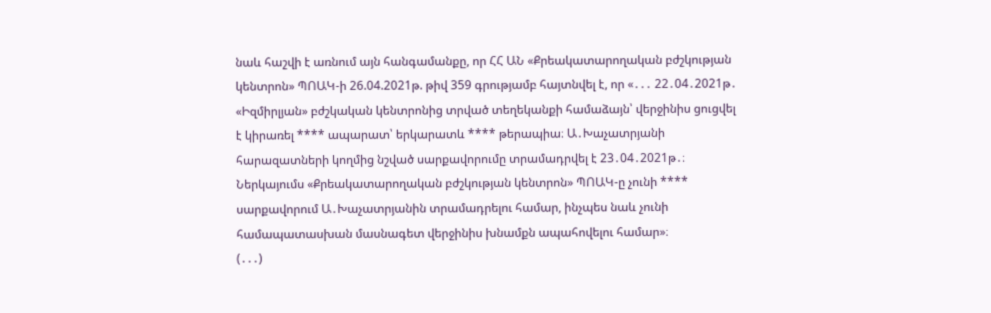նաև հաշվի է առնում այն հանգամանքը, որ ՀՀ ԱՆ «Քրեակատարողական բժշկության կենտրոն» ՊՈԱԿ-ի 26.04.2021թ. թիվ 359 գրությամբ հայտնվել է, որ «․․․ 22․04․2021թ․ «Իզմիրլյան» բժշկական կենտրոնից տրված տեղեկանքի համաձայն՝ վերջինիս ցուցվել է կիրառել **** ապարատ՝ երկարատև **** թերապիա։ Ա․Խաչատրյանի հարազատների կողմից նշված սարքավորումը տրամադրվել է 23․04․2021թ․։ Ներկայումս «Քրեակատարողական բժշկության կենտրոն» ՊՈԱԿ-ը չունի **** սարքավորում Ա․Խաչատրյանին տրամադրելու համար, ինչպես նաև չունի համապատասխան մասնագետ վերջինիս խնամքն ապահովելու համար»։
(․․․)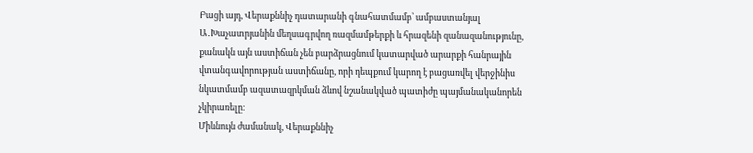Բացի այդ, Վերաքննիչ դատարանի գնահատմամբ՝ ամբաստանյալ Ա․Խաչատրյանին մեղսագրվող ռազմամթերքի և հրազենի զանազանությունը, քանակն այն աստիճան չեն բարձրացնում կատարված արարքի հանրային վտանգավորության աստիճանը, որի դեպքում կարող է բացառվել վերջինիս նկատմամբ ազատազրկման ձևով նշանակված պատիժը պայմանականորեն չկիրառելը։
Միևնույն ժամանակ, Վերաքննիչ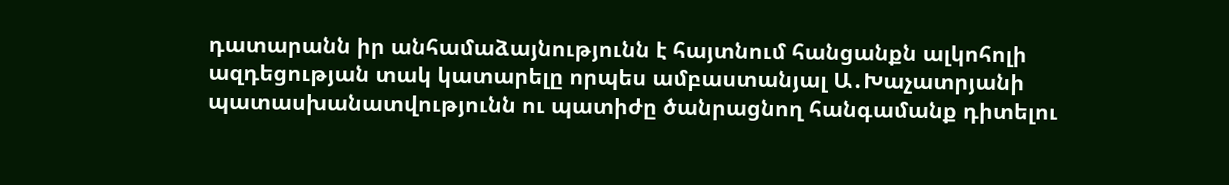դատարանն իր անհամաձայնությունն է հայտնում հանցանքն ալկոհոլի ազդեցության տակ կատարելը որպես ամբաստանյալ Ա․Խաչատրյանի պատասխանատվությունն ու պատիժը ծանրացնող հանգամանք դիտելու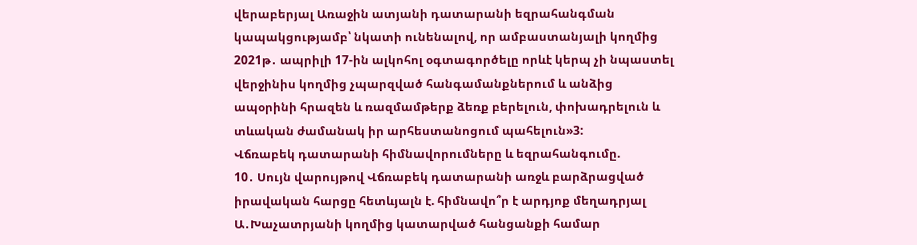վերաբերյալ Առաջին ատյանի դատարանի եզրահանգման կապակցությամբ՝ նկատի ունենալով, որ ամբաստանյալի կողմից 2021թ․ ապրիլի 17-ին ալկոհոլ օգտագործելը որևէ կերպ չի նպաստել վերջինիս կողմից չպարզված հանգամանքներում և անձից ապօրինի հրազեն և ռազմամթերք ձեռք բերելուն, փոխադրելուն և տևական ժամանակ իր արհեստանոցում պահելուն»3:
Վճռաբեկ դատարանի հիմնավորումները և եզրահանգումը.
10․ Սույն վարույթով Վճռաբեկ դատարանի առջև բարձրացված իրավական հարցը հետևյալն է. հիմնավո՞ր է արդյոք մեղադրյալ Ա․Խաչատրյանի կողմից կատարված հանցանքի համար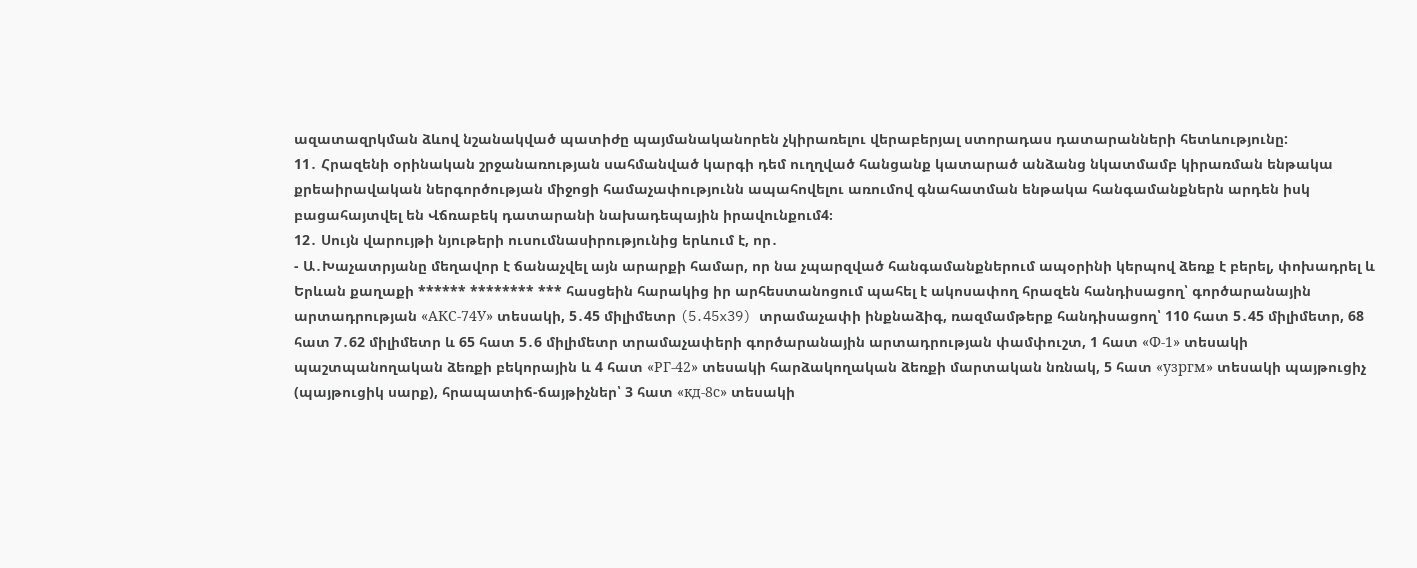ազատազրկման ձևով նշանակված պատիժը պայմանականորեն չկիրառելու վերաբերյալ ստորադաս դատարանների հետևությունը:
11․ Հրազենի օրինական շրջանառության սահմանված կարգի դեմ ուղղված հանցանք կատարած անձանց նկատմամբ կիրառման ենթակա քրեաիրավական ներգործության միջոցի համաչափությունն ապահովելու առումով գնահատման ենթակա հանգամանքներն արդեն իսկ բացահայտվել են Վճռաբեկ դատարանի նախադեպային իրավունքում4։
12․ Սույն վարույթի նյութերի ուսումնասիրությունից երևում է, որ․
- Ա․Խաչատրյանը մեղավոր է ճանաչվել այն արարքի համար, որ նա չպարզված հանգամանքներում ապօրինի կերպով ձեռք է բերել, փոխադրել և Երևան քաղաքի ****** ******** *** հասցեին հարակից իր արհեստանոցում պահել է ակոսափող հրազեն հանդիսացող՝ գործարանային արտադրության «АКС-74У» տեսակի, 5․45 միլիմետր (5․45x39) տրամաչափի ինքնաձիգ, ռազմամթերք հանդիսացող՝ 110 հատ 5․45 միլիմետր, 68 հատ 7․62 միլիմետր և 65 հատ 5․6 միլիմետր տրամաչափերի գործարանային արտադրության փամփուշտ, 1 հատ «Ф-1» տեսակի պաշտպանողական ձեռքի բեկորային և 4 հատ «РГ-42» տեսակի հարձակողական ձեռքի մարտական նռնակ, 5 հատ «узргм» տեսակի պայթուցիչ (պայթուցիկ սարք), հրապատիճ-ճայթիչներ՝ 3 հատ «кд-8с» տեսակի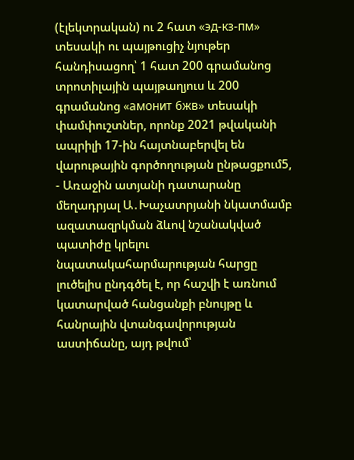(էլեկտրական) ու 2 հատ «эд-кз-пм» տեսակի ու պայթուցիչ նյութեր հանդիսացող՝ 1 հատ 200 գրամանոց տրոտիլային պայթաղյուս և 200 գրամանոց «амонит 6жв» տեսակի փամփուշտներ, որոնք 2021 թվականի ապրիլի 17-ին հայտնաբերվել են վարութային գործողության ընթացքում5,
- Առաջին ատյանի դատարանը մեղադրյալ Ա․Խաչատրյանի նկատմամբ ազատազրկման ձևով նշանակված պատիժը կրելու նպատակահարմարության հարցը լուծելիս ընդգծել է, որ հաշվի է առնում կատարված հանցանքի բնույթը և հանրային վտանգավորության աստիճանը, այդ թվում՝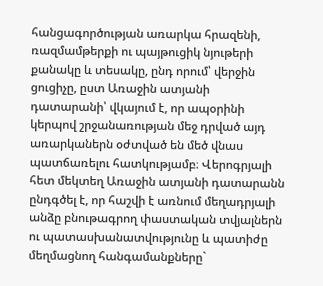հանցագործության առարկա հրազենի, ռազմամթերքի ու պայթուցիկ նյութերի քանակը և տեսակը, ընդ որում՝ վերջին ցուցիչը, ըստ Առաջին ատյանի դատարանի՝ վկայում է, որ ապօրինի կերպով շրջանառության մեջ դրված այդ առարկաներն օժտված են մեծ վնաս պատճառելու հատկությամբ։ Վերոգրյալի հետ մեկտեղ Առաջին ատյանի դատարանն ընդգծել է, որ հաշվի է առնում մեղադրյալի անձը բնութագրող փաստական տվյալներն ու պատասխանատվությունը և պատիժը մեղմացնող հանգամանքները`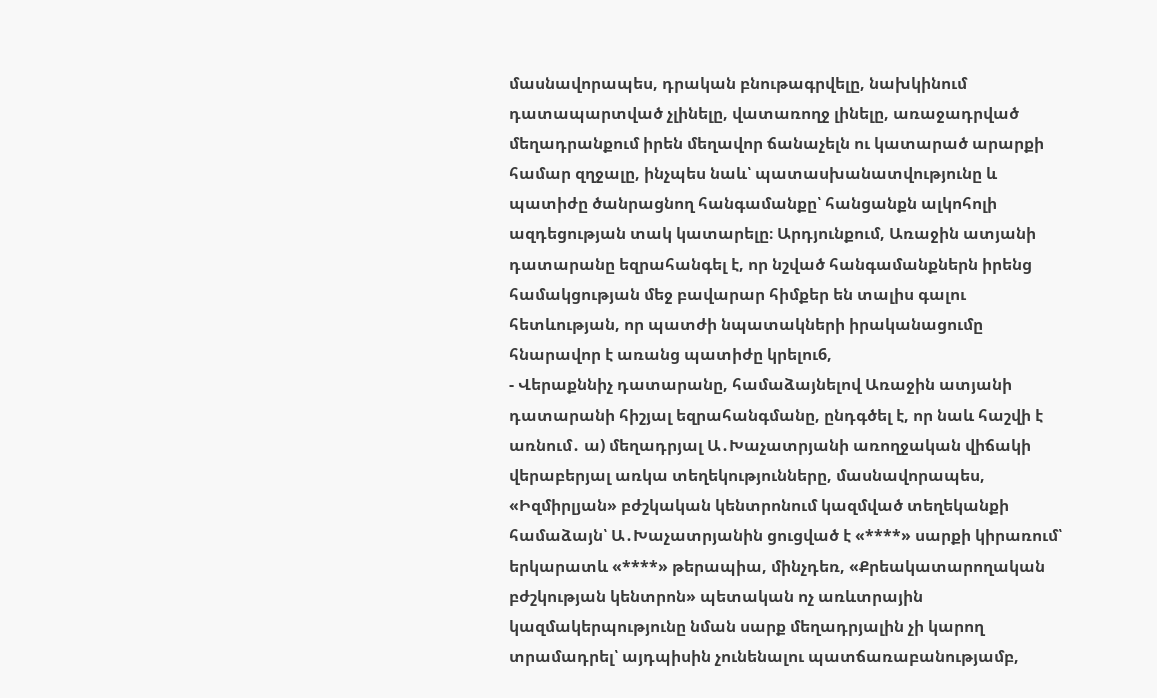մասնավորապես, դրական բնութագրվելը, նախկինում դատապարտված չլինելը, վատառողջ լինելը, առաջադրված մեղադրանքում իրեն մեղավոր ճանաչելն ու կատարած արարքի համար զղջալը, ինչպես նաև՝ պատասխանատվությունը և պատիժը ծանրացնող հանգամանքը՝ հանցանքն ալկոհոլի ազդեցության տակ կատարելը։ Արդյունքում, Առաջին ատյանի դատարանը եզրահանգել է, որ նշված հանգամանքներն իրենց համակցության մեջ բավարար հիմքեր են տալիս գալու հետևության, որ պատժի նպատակների իրականացումը հնարավոր է առանց պատիժը կրելու6,
- Վերաքննիչ դատարանը, համաձայնելով Առաջին ատյանի դատարանի հիշյալ եզրահանգմանը, ընդգծել է, որ նաև հաշվի է առնում․ ա) մեղադրյալ Ա․Խաչատրյանի առողջական վիճակի վերաբերյալ առկա տեղեկությունները, մասնավորապես, «Իզմիրլյան» բժշկական կենտրոնում կազմված տեղեկանքի համաձայն՝ Ա․Խաչատրյանին ցուցված է «****» սարքի կիրառում՝ երկարատև «****» թերապիա, մինչդեռ, «Քրեակատարողական բժշկության կենտրոն» պետական ոչ առևտրային կազմակերպությունը նման սարք մեղադրյալին չի կարող տրամադրել՝ այդպիսին չունենալու պատճառաբանությամբ,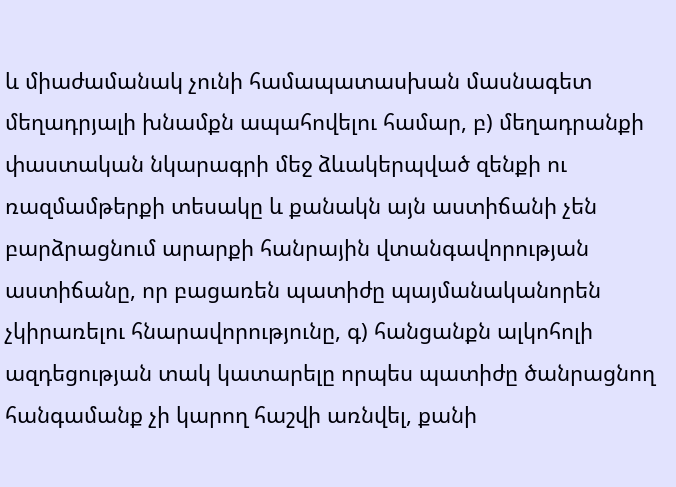և միաժամանակ չունի համապատասխան մասնագետ մեղադրյալի խնամքն ապահովելու համար, բ) մեղադրանքի փաստական նկարագրի մեջ ձևակերպված զենքի ու ռազմամթերքի տեսակը և քանակն այն աստիճանի չեն բարձրացնում արարքի հանրային վտանգավորության աստիճանը, որ բացառեն պատիժը պայմանականորեն չկիրառելու հնարավորությունը, գ) հանցանքն ալկոհոլի ազդեցության տակ կատարելը որպես պատիժը ծանրացնող հանգամանք չի կարող հաշվի առնվել, քանի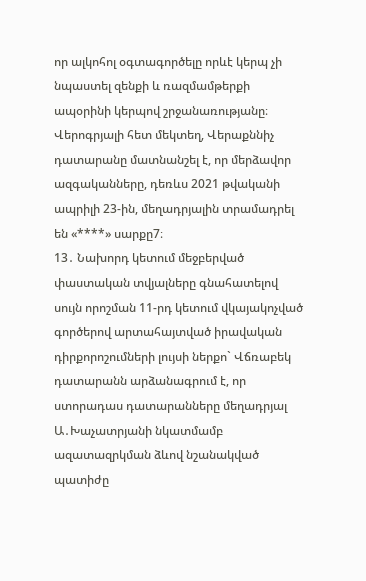որ ալկոհոլ օգտագործելը որևէ կերպ չի նպաստել զենքի և ռազմամթերքի ապօրինի կերպով շրջանառությանը։ Վերոգրյալի հետ մեկտեղ, Վերաքննիչ դատարանը մատնանշել է, որ մերձավոր ազգականները, դեռևս 2021 թվականի ապրիլի 23-ին, մեղադրյալին տրամադրել են «****» սարքը7։
13․ Նախորդ կետում մեջբերված փաստական տվյալները գնահատելով սույն որոշման 11-րդ կետում վկայակոչված գործերով արտահայտված իրավական դիրքորոշումների լույսի ներքո` Վճռաբեկ դատարանն արձանագրում է, որ ստորադաս դատարանները մեղադրյալ Ա․Խաչատրյանի նկատմամբ ազատազրկման ձևով նշանակված պատիժը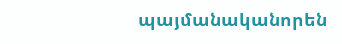պայմանականորեն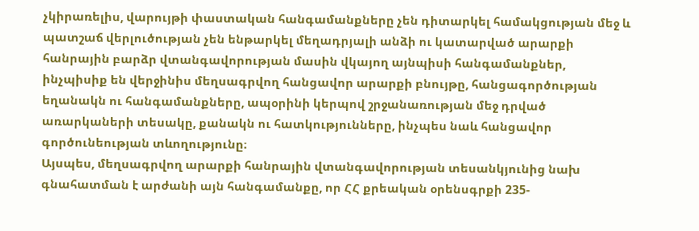չկիրառելիս, վարույթի փաստական հանգամանքները չեն դիտարկել համակցության մեջ և պատշաճ վերլուծության չեն ենթարկել մեղադրյալի անձի ու կատարված արարքի հանրային բարձր վտանգավորության մասին վկայող այնպիսի հանգամանքներ, ինչպիսիք են վերջինիս մեղսագրվող հանցավոր արարքի բնույթը, հանցագործության եղանակն ու հանգամանքները, ապօրինի կերպով շրջանառության մեջ դրված առարկաների տեսակը, քանակն ու հատկությունները, ինչպես նաև հանցավոր գործունեության տևողությունը։
Այսպես, մեղսագրվող արարքի հանրային վտանգավորության տեսանկյունից նախ գնահատման է արժանի այն հանգամանքը, որ ՀՀ քրեական օրենսգրքի 235-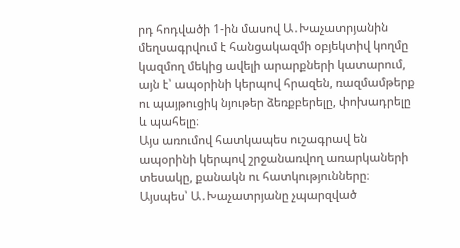րդ հոդվածի 1-ին մասով Ա․Խաչատրյանին մեղսագրվում է հանցակազմի օբյեկտիվ կողմը կազմող մեկից ավելի արարքների կատարում, այն է՝ ապօրինի կերպով հրազեն, ռազմամթերք ու պայթուցիկ նյութեր ձեռքբերելը, փոխադրելը և պահելը։
Այս առումով հատկապես ուշագրավ են ապօրինի կերպով շրջանառվող առարկաների տեսակը, քանակն ու հատկությունները։ Այսպես՝ Ա․Խաչատրյանը չպարզված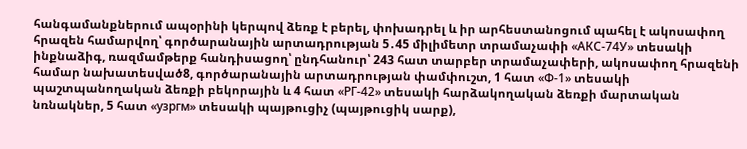հանգամանքներում ապօրինի կերպով ձեռք է բերել, փոխադրել և իր արհեստանոցում պահել է ակոսափող հրազեն համարվող՝ գործարանային արտադրության 5․45 միլիմետր տրամաչափի «АКС-74У» տեսակի ինքնաձիգ, ռազմամթերք հանդիսացող՝ ընդհանուր՝ 243 հատ տարբեր տրամաչափերի, ակոսափող հրազենի համար նախատեսված8, գործարանային արտադրության փամփուշտ, 1 հատ «Ф-1» տեսակի պաշտպանողական ձեռքի բեկորային և 4 հատ «РГ-42» տեսակի հարձակողական ձեռքի մարտական նռնակներ, 5 հատ «узргм» տեսակի պայթուցիչ (պայթուցիկ սարք),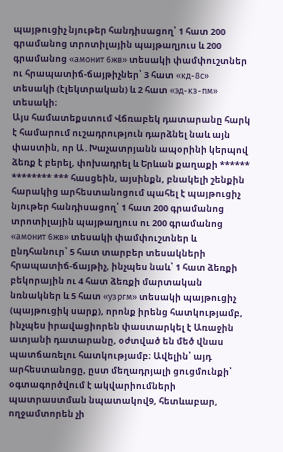պայթուցիչ նյութեր հանդիսացող՝ 1 հատ 200 գրամանոց տրոտիլային պայթաղյուս և 200 գրամանոց «амонит 6жв» տեսակի փամփուշտներ ու հրապատիճ-ճայթիչներ՝ 3 հատ «кд-8с» տեսակի (էլեկտրական) և 2 հատ «эд-кз-пм» տեսակի։
Այս համատեքստում Վճռաբեկ դատարանը հարկ է համարում ուշադրություն դարձնել նաև այն փաստին, որ Ա․Խաչատրյանն ապօրինի կերպով ձեռք է բերել, փոխադրել և Երևան քաղաքի ****** ******** *** հասցեին, այսինքն, բնակելի շենքին հարակից արհեստանոցում պահել է պայթուցիչ նյութեր հանդիսացող՝ 1 հատ 200 գրամանոց տրոտիլային պայթաղյուս ու 200 գրամանոց «амонит 6жв» տեսակի փամփուշտներ և ընդհանուր՝ 5 հատ տարբեր տեսակների հրապատիճ-ճայթիչ, ինչպես նաև՝ 1 հատ ձեռքի բեկորային ու 4 հատ ձեռքի մարտական նռնակներ և 5 հատ «узргм» տեսակի պայթուցիչ (պայթուցիկ սարք), որոնք իրենց հատկությամբ, ինչպես իրավացիորեն փաստարկել է Առաջին ատյանի դատարանը, օժտված են մեծ վնաս պատճառելու հատկությամբ։ Ավելին՝ այդ արհեստանոցը, ըստ մեղադրյալի ցուցմունքի՝ օգտագործվում է ակվարիումների պատրաստման նպատակով9, հետևաբար, ողջամտորեն չի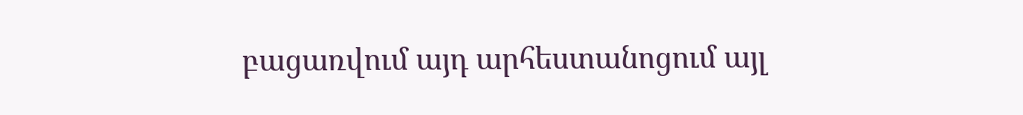բացառվում այդ արհեստանոցում այլ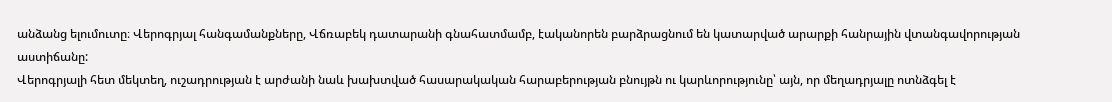անձանց ելումուտը։ Վերոգրյալ հանգամանքները, Վճռաբեկ դատարանի գնահատմամբ, էականորեն բարձրացնում են կատարված արարքի հանրային վտանգավորության աստիճանը:
Վերոգրյալի հետ մեկտեղ, ուշադրության է արժանի նաև խախտված հասարակական հարաբերության բնույթն ու կարևորությունը՝ այն, որ մեղադրյալը ոտնձգել է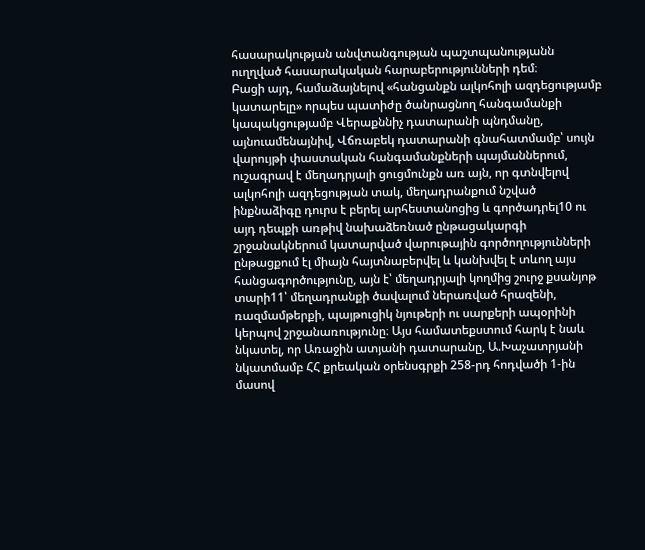հասարակության անվտանգության պաշտպանությանն ուղղված հասարակական հարաբերությունների դեմ։
Բացի այդ, համաձայնելով «հանցանքն ալկոհոլի ազդեցությամբ կատարելը» որպես պատիժը ծանրացնող հանգամանքի կապակցությամբ Վերաքննիչ դատարանի պնդմանը, այնուամենայնիվ, Վճռաբեկ դատարանի գնահատմամբ՝ սույն վարույթի փաստական հանգամանքների պայմաններում, ուշագրավ է մեղադրյալի ցուցմունքն առ այն, որ գտնվելով ալկոհոլի ազդեցության տակ, մեղադրանքում նշված ինքնաձիգը դուրս է բերել արհեստանոցից և գործադրել10 ու այդ դեպքի առթիվ նախաձեռնած ընթացակարգի շրջանակներում կատարված վարութային գործողությունների ընթացքում էլ միայն հայտնաբերվել և կանխվել է տևող այս հանցագործությունը, այն է՝ մեղադրյալի կողմից շուրջ քսանյոթ տարի11՝ մեղադրանքի ծավալում ներառված հրազենի, ռազմամթերքի, պայթուցիկ նյութերի ու սարքերի ապօրինի կերպով շրջանառությունը։ Այս համատեքստում հարկ է նաև նկատել, որ Առաջին ատյանի դատարանը, Ա.Խաչատրյանի նկատմամբ ՀՀ քրեական օրենսգրքի 258-րդ հոդվածի 1-ին մասով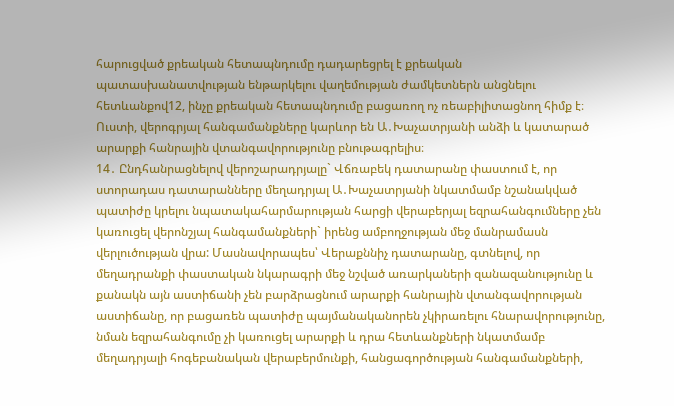հարուցված քրեական հետապնդումը դադարեցրել է քրեական պատասխանատվության ենթարկելու վաղեմության ժամկետներն անցնելու հետևանքով12, ինչը քրեական հետապնդումը բացառող ոչ ռեաբիլիտացնող հիմք է։ Ուստի, վերոգրյալ հանգամանքները կարևոր են Ա․Խաչատրյանի անձի և կատարած արարքի հանրային վտանգավորությունը բնութագրելիս։
14․ Ընդհանրացնելով վերոշարադրյալը` Վճռաբեկ դատարանը փաստում է, որ ստորադաս դատարանները մեղադրյալ Ա․Խաչատրյանի նկատմամբ նշանակված պատիժը կրելու նպատակահարմարության հարցի վերաբերյալ եզրահանգումները չեն կառուցել վերոնշյալ հանգամանքների` իրենց ամբողջության մեջ մանրամասն վերլուծության վրա: Մասնավորապես՝ Վերաքննիչ դատարանը, գտնելով, որ մեղադրանքի փաստական նկարագրի մեջ նշված առարկաների զանազանությունը և քանակն այն աստիճանի չեն բարձրացնում արարքի հանրային վտանգավորության աստիճանը, որ բացառեն պատիժը պայմանականորեն չկիրառելու հնարավորությունը, նման եզրահանգումը չի կառուցել արարքի և դրա հետևանքների նկատմամբ մեղադրյալի հոգեբանական վերաբերմունքի, հանցագործության հանգամանքների,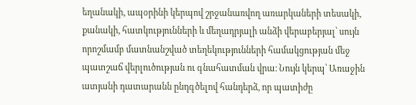եղանակի, ապօրինի կերպով շրջանառվող առարկաների տեսակի, քանակի, հատկությունների և մեղադրյալի անձի վերաբերյալ՝ սույն որոշմամբ մատնանշված տեղեկությունների համակցության մեջ պատշաճ վերլուծության ու գնահատման վրա։ Նույն կերպ՝ Առաջին ատյանի դատարանն ընդգծելով հանդերձ, որ պատիժը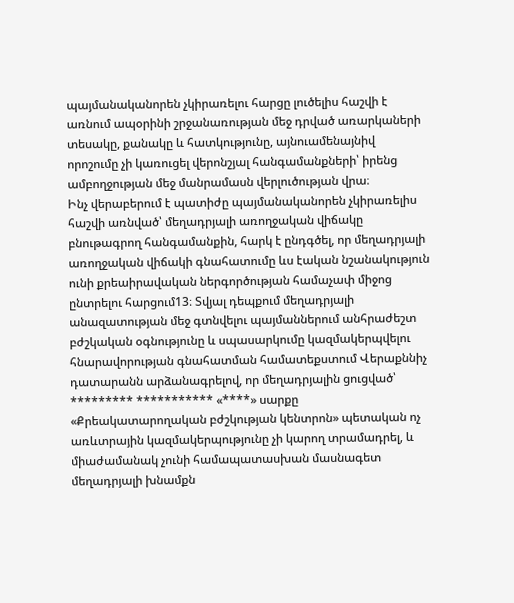պայմանականորեն չկիրառելու հարցը լուծելիս հաշվի է առնում ապօրինի շրջանառության մեջ դրված առարկաների տեսակը, քանակը և հատկությունը, այնուամենայնիվ որոշումը չի կառուցել վերոնշյալ հանգամանքների՝ իրենց ամբողջության մեջ մանրամասն վերլուծության վրա։
Ինչ վերաբերում է պատիժը պայմանականորեն չկիրառելիս հաշվի առնված՝ մեղադրյալի առողջական վիճակը բնութագրող հանգամանքին, հարկ է ընդգծել, որ մեղադրյալի առողջական վիճակի գնահատումը ևս էական նշանակություն ունի քրեաիրավական ներգործության համաչափ միջոց ընտրելու հարցում13։ Տվյալ դեպքում մեղադրյալի անազատության մեջ գտնվելու պայմաններում անհրաժեշտ բժշկական օգնությունը և սպասարկումը կազմակերպվելու հնարավորության գնահատման համատեքստում Վերաքննիչ դատարանն արձանագրելով, որ մեղադրյալին ցուցված՝ ********* *********** «****» սարքը «Քրեակատարողական բժշկության կենտրոն» պետական ոչ առևտրային կազմակերպությունը չի կարող տրամադրել, և միաժամանակ չունի համապատասխան մասնագետ մեղադրյալի խնամքն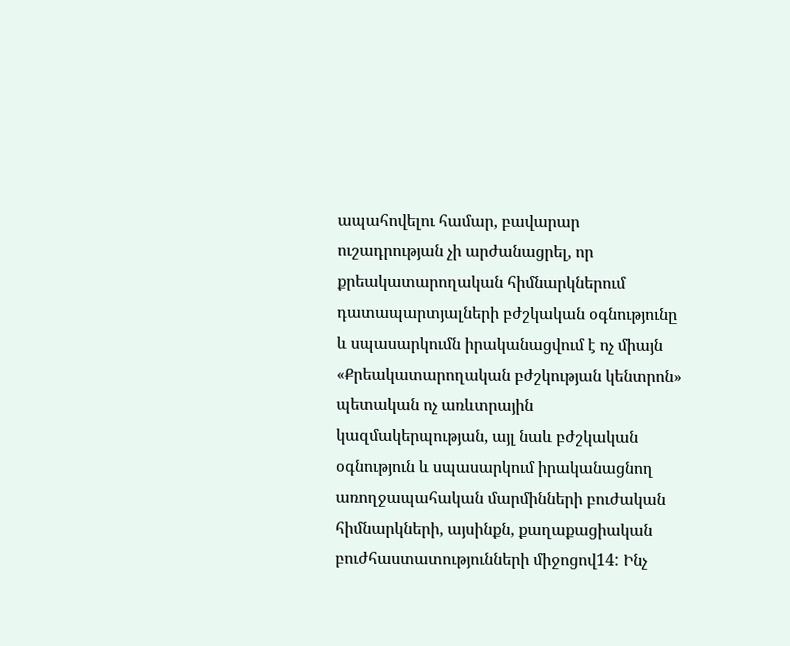ապահովելու համար, բավարար ուշադրության չի արժանացրել, որ քրեակատարողական հիմնարկներում դատապարտյալների բժշկական օգնությունը և սպասարկումն իրականացվում է ոչ միայն «Քրեակատարողական բժշկության կենտրոն» պետական ոչ առևտրային կազմակերպության, այլ նաև բժշկական օգնություն և սպասարկում իրականացնող առողջապահական մարմինների բուժական հիմնարկների, այսինքն, քաղաքացիական բուժհաստատությունների միջոցով14: Ինչ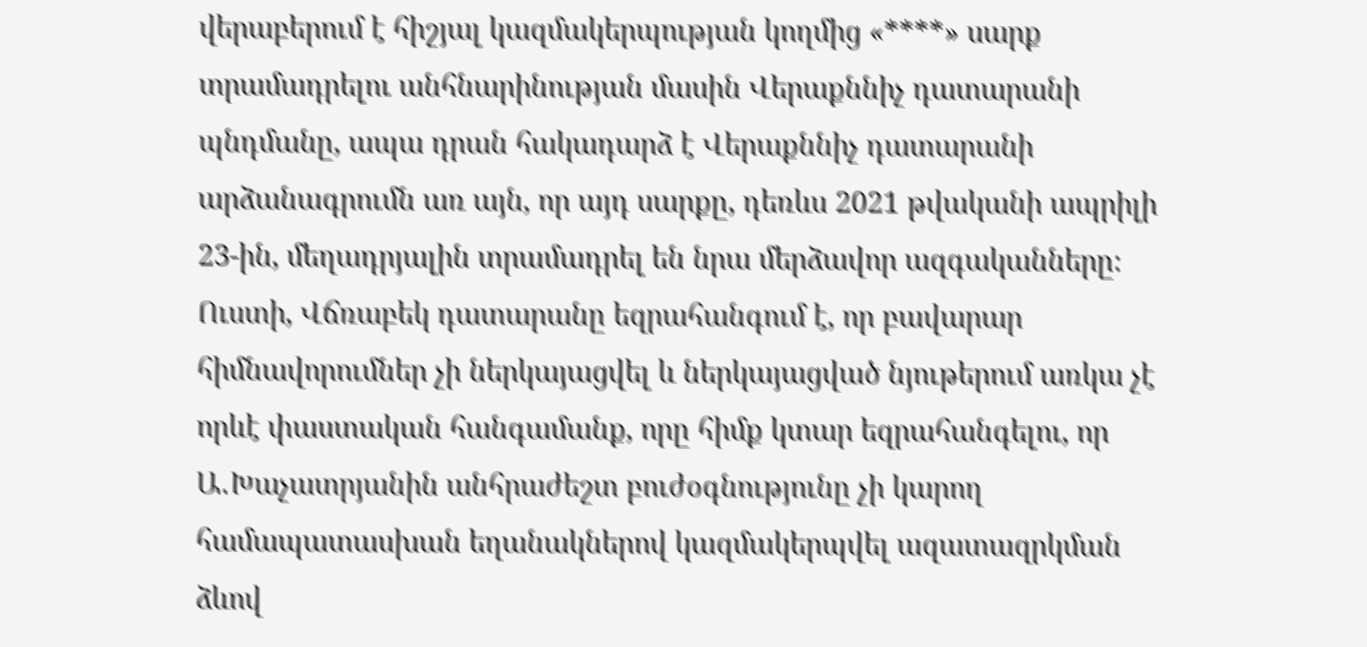վերաբերում է հիշյալ կազմակերպության կողմից «****» սարք տրամադրելու անհնարինության մասին Վերաքննիչ դատարանի պնդմանը, ապա դրան հակադարձ է Վերաքննիչ դատարանի արձանագրումն առ այն, որ այդ սարքը, դեռևս 2021 թվականի ապրիլի 23-ին, մեղադրյալին տրամադրել են նրա մերձավոր ազգականները։ Ուստի, Վճռաբեկ դատարանը եզրահանգում է, որ բավարար հիմնավորումներ չի ներկայացվել և ներկայացված նյութերում առկա չէ որևէ փաստական հանգամանք, որը հիմք կտար եզրահանգելու, որ Ա․Խաչատրյանին անհրաժեշտ բուժօգնությունը չի կարող համապատասխան եղանակներով կազմակերպվել ազատազրկման ձևով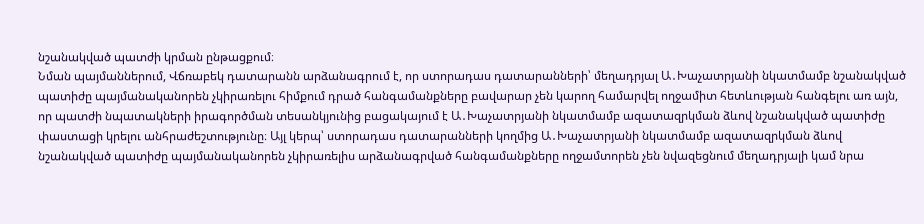նշանակված պատժի կրման ընթացքում։
Նման պայմաններում, Վճռաբեկ դատարանն արձանագրում է, որ ստորադաս դատարանների՝ մեղադրյալ Ա․Խաչատրյանի նկատմամբ նշանակված պատիժը պայմանականորեն չկիրառելու հիմքում դրած հանգամանքները բավարար չեն կարող համարվել ողջամիտ հետևության հանգելու առ այն, որ պատժի նպատակների իրագործման տեսանկյունից բացակայում է Ա․Խաչատրյանի նկատմամբ ազատազրկման ձևով նշանակված պատիժը փաստացի կրելու անհրաժեշտությունը։ Այլ կերպ՝ ստորադաս դատարանների կողմից Ա․Խաչատրյանի նկատմամբ ազատազրկման ձևով նշանակված պատիժը պայմանականորեն չկիրառելիս արձանագրված հանգամանքները ողջամտորեն չեն նվազեցնում մեղադրյալի կամ նրա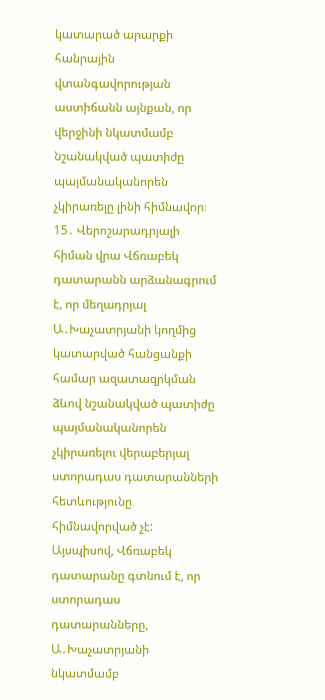կատարած արարքի հանրային վտանգավորության աստիճանն այնքան, որ վերջինի նկատմամբ նշանակված պատիժը պայմանականորեն չկիրառելը լինի հիմնավոր։
15․ Վերոշարադրյալի հիման վրա Վճռաբեկ դատարանն արձանագրում է, որ մեղադրյալ Ա․Խաչատրյանի կողմից կատարված հանցանքի համար ազատազրկման ձևով նշանակված պատիժը պայմանականորեն չկիրառելու վերաբերյալ ստորադաս դատարանների հետևությունը հիմնավորված չէ:
Այսպիսով, Վճռաբեկ դատարանը գտնում է, որ ստորադաս դատարանները, Ա․Խաչատրյանի նկատմամբ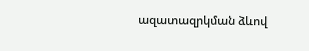ազատազրկման ձևով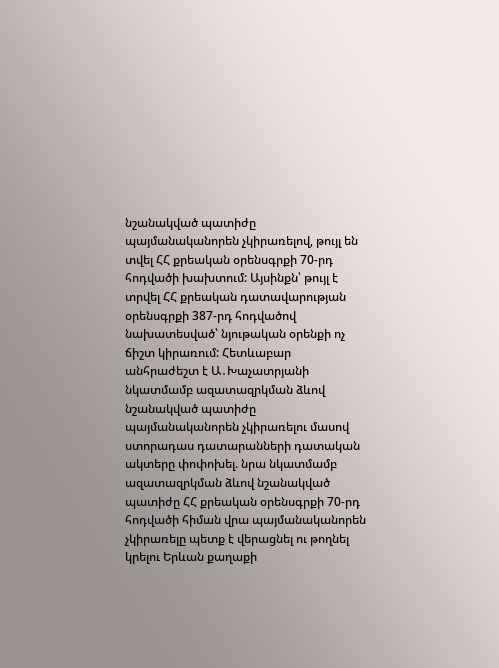նշանակված պատիժը պայմանականորեն չկիրառելով, թույլ են տվել ՀՀ քրեական օրենսգրքի 70-րդ հոդվածի խախտում: Այսինքն՝ թույլ է տրվել ՀՀ քրեական դատավարության օրենսգրքի 387-րդ հոդվածով նախատեսված՝ նյութական օրենքի ոչ ճիշտ կիրառում: Հետևաբար անհրաժեշտ է Ա․Խաչատրյանի նկատմամբ ազատազրկման ձևով նշանակված պատիժը պայմանականորեն չկիրառելու մասով ստորադաս դատարանների դատական ակտերը փոփոխել. նրա նկատմամբ ազատազրկման ձևով նշանակված պատիժը ՀՀ քրեական օրենսգրքի 70-րդ հոդվածի հիման վրա պայմանականորեն չկիրառելը պետք է վերացնել ու թողնել կրելու Երևան քաղաքի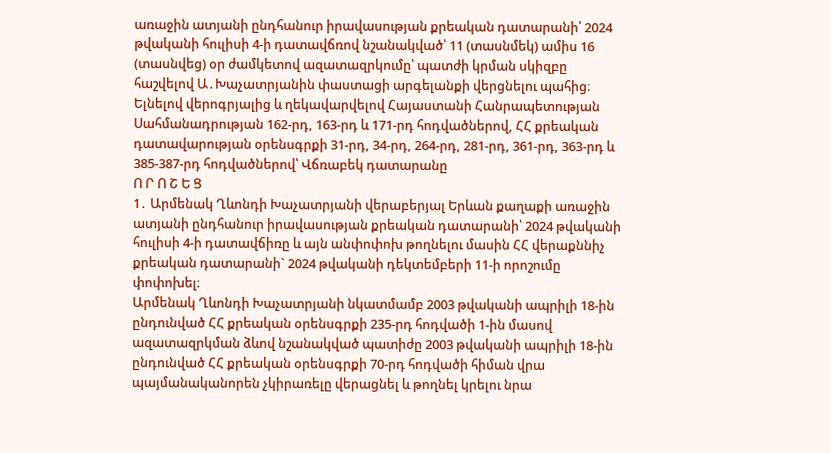առաջին ատյանի ընդհանուր իրավասության քրեական դատարանի՝ 2024 թվականի հուլիսի 4-ի դատավճռով նշանակված՝ 11 (տասնմեկ) ամիս 16 (տասնվեց) օր ժամկետով ազատազրկումը՝ պատժի կրման սկիզբը հաշվելով Ա․Խաչատրյանին փաստացի արգելանքի վերցնելու պահից։
Ելնելով վերոգրյալից և ղեկավարվելով Հայաստանի Հանրապետության Սահմանադրության 162-րդ, 163-րդ և 171-րդ հոդվածներով, ՀՀ քրեական դատավարության օրենսգրքի 31-րդ, 34-րդ, 264-րդ, 281-րդ, 361-րդ, 363-րդ և 385-387-րդ հոդվածներով՝ Վճռաբեկ դատարանը
Ո Ր Ո Շ Ե Ց
1․ Արմենակ Ղևոնդի Խաչատրյանի վերաբերյալ Երևան քաղաքի առաջին ատյանի ընդհանուր իրավասության քրեական դատարանի՝ 2024 թվականի հուլիսի 4-ի դատավճիռը և այն անփոփոխ թողնելու մասին ՀՀ վերաքննիչ քրեական դատարանի` 2024 թվականի դեկտեմբերի 11-ի որոշումը փոփոխել։
Արմենակ Ղևոնդի Խաչատրյանի նկատմամբ 2003 թվականի ապրիլի 18-ին ընդունված ՀՀ քրեական օրենսգրքի 235-րդ հոդվածի 1-ին մասով ազատազրկման ձևով նշանակված պատիժը 2003 թվականի ապրիլի 18-ին ընդունված ՀՀ քրեական օրենսգրքի 70-րդ հոդվածի հիման վրա պայմանականորեն չկիրառելը վերացնել և թողնել կրելու նրա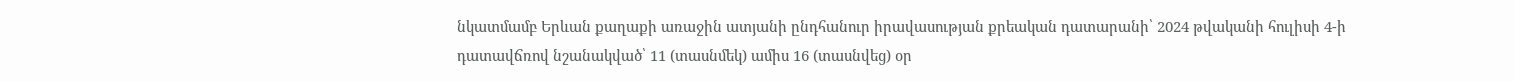նկատմամբ Երևան քաղաքի առաջին ատյանի ընդհանուր իրավասության քրեական դատարանի՝ 2024 թվականի հուլիսի 4-ի դատավճռով նշանակված՝ 11 (տասնմեկ) ամիս 16 (տասնվեց) օր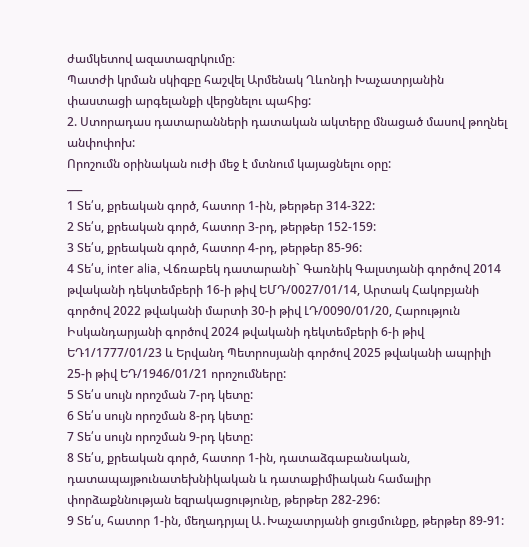ժամկետով ազատազրկումը։
Պատժի կրման սկիզբը հաշվել Արմենակ Ղևոնդի Խաչատրյանին փաստացի արգելանքի վերցնելու պահից:
2. Ստորադաս դատարանների դատական ակտերը մնացած մասով թողնել անփոփոխ:
Որոշումն օրինական ուժի մեջ է մտնում կայացնելու օրը:
___
1 Տե՛ս, քրեական գործ, հատոր 1-ին, թերթեր 314-322:
2 Տե՛ս, քրեական գործ, հատոր 3-րդ, թերթեր 152-159:
3 Տե՛ս, քրեական գործ, հատոր 4-րդ, թերթեր 85-96:
4 Տե՛ս, inter alia, Վճռաբեկ դատարանի` Գառնիկ Գալստյանի գործով 2014 թվականի դեկտեմբերի 16-ի թիվ ԵՄԴ/0027/01/14, Արտակ Հակոբյանի գործով 2022 թվականի մարտի 30-ի թիվ ԼԴ/0090/01/20, Հարություն Իսկանդարյանի գործով 2024 թվականի դեկտեմբերի 6-ի թիվ ԵԴ1/1777/01/23 և Երվանդ Պետրոսյանի գործով 2025 թվականի ապրիլի 25-ի թիվ ԵԴ/1946/01/21 որոշումները:
5 Տե՛ս սույն որոշման 7-րդ կետը:
6 Տե՛ս սույն որոշման 8-րդ կետը:
7 Տե՛ս սույն որոշման 9-րդ կետը:
8 Տե՛ս, քրեական գործ, հատոր 1-ին, դատաձգաբանական, դատապայթունատեխնիկական և դատաքիմիական համալիր փորձաքննության եզրակացությունը, թերթեր 282-296:
9 Տե՛ս, հատոր 1-ին, մեղադրյալ Ա․Խաչատրյանի ցուցմունքը, թերթեր 89-91: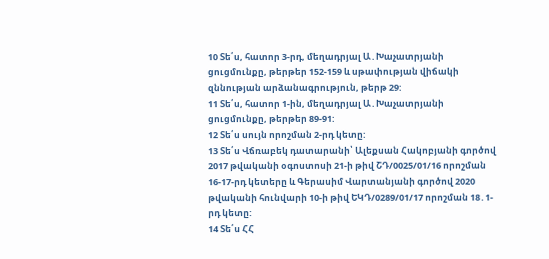10 Տե՛ս, հատոր 3-րդ, մեղադրյալ Ա․Խաչատրյանի ցուցմունքը, թերթեր 152-159 և սթափության վիճակի զննության արձանագրություն, թերթ 29:
11 Տե՛ս, հատոր 1-ին, մեղադրյալ Ա․Խաչատրյանի ցուցմունքը, թերթեր 89-91:
12 Տե՛ս սույն որոշման 2-րդ կետը:
13 Տե՛ս Վճռաբեկ դատարանի՝ Ալեքսան Հակոբյանի գործով 2017 թվականի օգոստոսի 21-ի թիվ ՇԴ/0025/01/16 որոշման 16-17-րդ կետերը և Գերասիմ Վարտանյանի գործով 2020 թվականի հունվարի 10-ի թիվ ԵԿԴ/0289/01/17 որոշման 18․1-րդ կետը:
14 Տե՛ս ՀՀ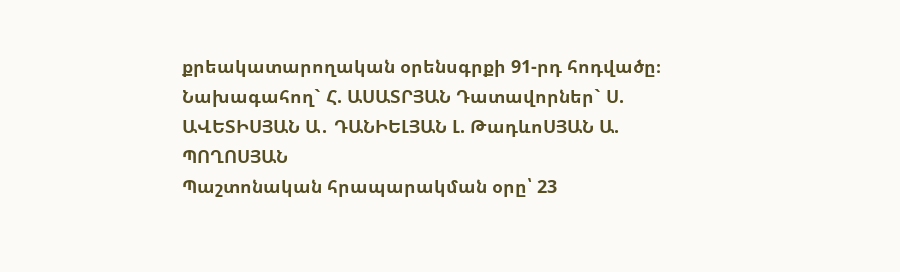քրեակատարողական օրենսգրքի 91-րդ հոդվածը։
Նախագահող` Հ. ԱՍԱՏՐՅԱՆ Դատավորներ` Ս. ԱՎԵՏԻՍՅԱՆ Ա․ ԴԱՆԻԵԼՅԱՆ Լ. ԹադևոՍՅԱՆ Ա. ՊՈՂՈՍՅԱՆ
Պաշտոնական հրապարակման օրը՝ 23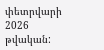փետրվարի 2026 թվական: